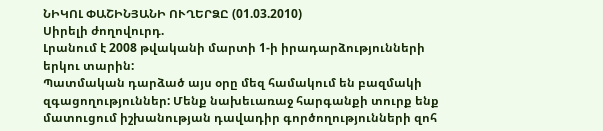ՆԻԿՈԼ ՓԱՇԻՆՅԱՆԻ ՈՒՂԵՐՁԸ (01.03.2010)
Սիրելի ժողովուրդ.
Լրանում է 2008 թվականի մարտի 1-ի իրադարձությունների երկու տարին:
Պատմական դարձած այս օրը մեզ համակում են բազմակի զգացողություններ: Մենք նախեւառաջ հարգանքի տուրք ենք մատուցում իշխանության դավադիր գործողությունների զոհ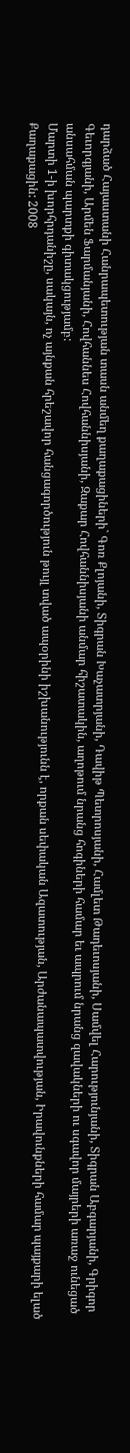դարձած Հայաստանի Հանրապետության տասն անմեղ քաղաքացիների` Գոռ Քլոյանի, Տիգրան Խաչատրյանի, Դավիթ Պետրոսյանի, Համլետ Թադեւոսյանի, Սամվել Հարությունյանի, Տիգրան Աբգարյանի, Գրիգոր Գեւորգյանի, Արմեն Ֆարմանյանի, Հովհաննես Հովհաննիսյանի, Զաքար Հովհաննիսյանի անմար հիշատակին, աղոթում նրանց հոգիների համար եւ ապրում նրանց զավակների ու սգավոր մայրերի առաջ ունեցած անսահման պարտքի գիտակցությամբ:
Մարտի 1-ի խորհրդանիշը, սակայն, ոչ այնքան հրեշավոր հանցագործություն թույլ տված ապօրինի իշխանությունն է, որքան սեփական Ազատության, Արժանապատվության, Իրավունքների համար պայքարի ելած Քաղաքացին: 2008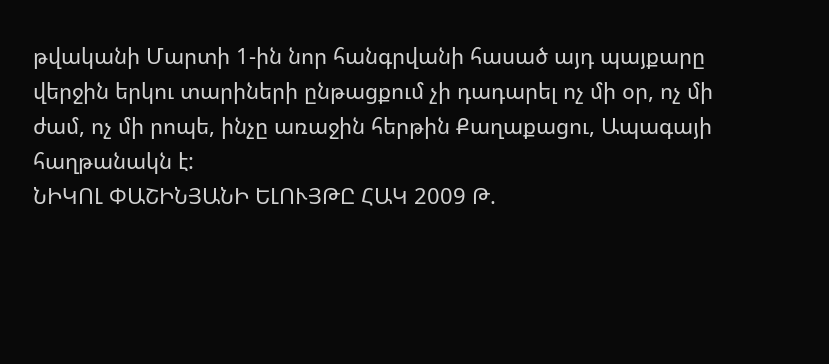թվականի Մարտի 1-ին նոր հանգրվանի հասած այդ պայքարը վերջին երկու տարիների ընթացքում չի դադարել ոչ մի օր, ոչ մի ժամ, ոչ մի րոպե, ինչը առաջին հերթին Քաղաքացու, Ապագայի հաղթանակն է:
ՆԻԿՈԼ ՓԱՇԻՆՅԱՆԻ ԵԼՈՒՅԹԸ ՀԱԿ 2009 Թ.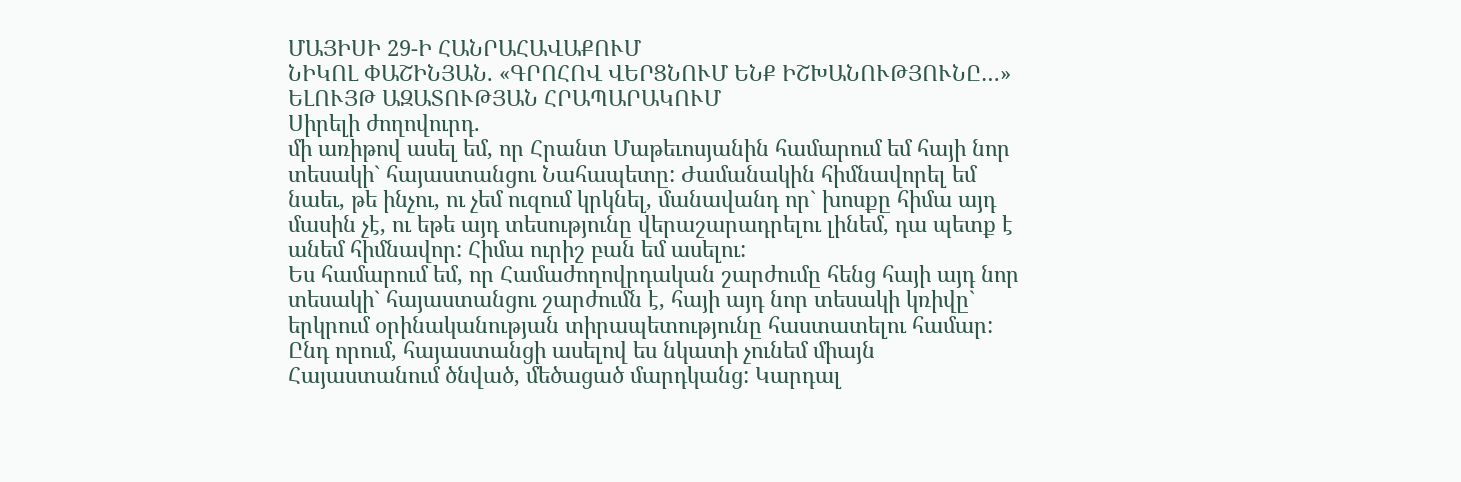ՄԱՅԻՍԻ 29-Ի ՀԱՆՐԱՀԱՎԱՔՈՒՄ
ՆԻԿՈԼ ՓԱՇԻՆՅԱՆ. «ԳՐՈՀՈՎ ՎԵՐՑՆՈՒՄ ԵՆՔ ԻՇԽԱՆՈՒԹՅՈՒՆԸ…»
ԵԼՈՒՅԹ ԱԶԱՏՈՒԹՅԱՆ ՀՐԱՊԱՐԱԿՈՒՄ
Սիրելի ժողովուրդ.
մի առիթով ասել եմ, որ Հրանտ Մաթեւոսյանին համարում եմ հայի նոր տեսակի` հայաստանցու Նահապետը: Ժամանակին հիմնավորել եմ նաեւ, թե ինչու, ու չեմ ուզում կրկնել, մանավանդ որ` խոսքը հիմա այդ մասին չէ, ու եթե այդ տեսությունը վերաշարադրելու լինեմ, դա պետք է անեմ հիմնավոր: Հիմա ուրիշ բան եմ ասելու:
Ես համարում եմ, որ Համաժողովրդական շարժումը հենց հայի այդ նոր տեսակի` հայաստանցու շարժումն է, հայի այդ նոր տեսակի կռիվը` երկրում օրինականության տիրապետությունը հաստատելու համար: Ընդ որում, հայաստանցի ասելով ես նկատի չունեմ միայն Հայաստանում ծնված, մեծացած մարդկանց: Կարդալ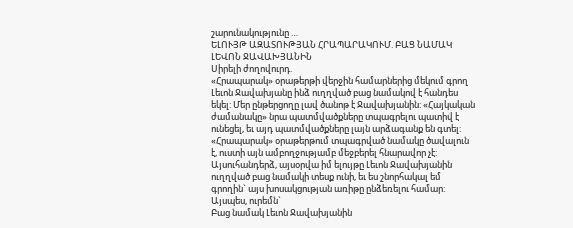շարունակությունը …
ԵԼՈՒՅԹ ԱԶԱՏՈՒԹՅԱՆ ՀՐԱՊԱՐԱԿՈՒՄ. ԲԱՑ ՆԱՄԱԿ ԼԵՎՈՆ ՋԱՎԱԽՅԱՆԻՆ
Սիրելի ժողովուրդ.
«Հրապարակ» օրաթերթի վերջին համարներից մեկում գրող Լեւոն Ջավախյանը ինձ ուղղված բաց նամակով է հանդես եկել: Մեր ընթերցողը լավ ծանոթ է Ջավախյանին: «Հայկական ժամանակը» նրա պատմվածքները տպագրելու պատիվ է ունեցել, եւ այդ պատմվածքները լայն արձագանք են գտել: «Հրապարակ» օրաթերթում տպագրված նամակը ծավալուն է, ուստի այն ամբողջությամբ մեջբերել հնարավոր չէ: Այսուհանդերձ, այսօրվա իմ ելույթը Լեւոն Ջավախյանին ուղղված բաց նամակի տեսք ունի, եւ ես շնորհակալ եմ գրողին` այս խոսակցության առիթը ընձեռելու համար: Այսպես, ուրեմն`
Բաց նամակ Լեւոն Ջավախյանին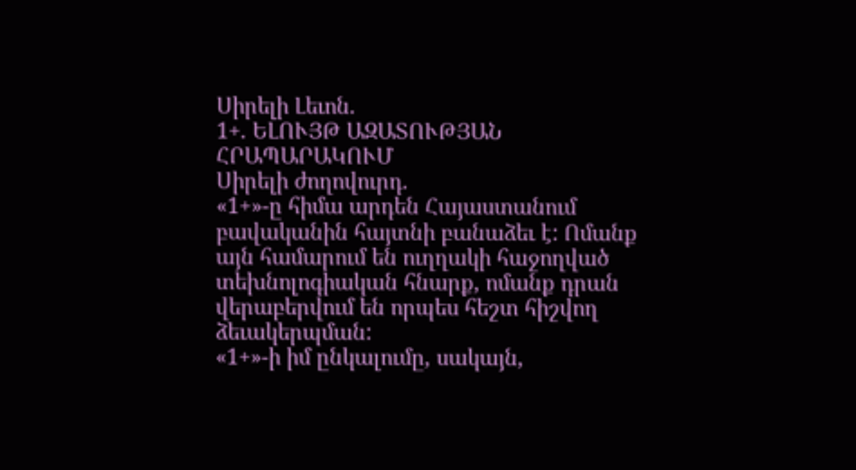Սիրելի Լեւոն.
1+. ԵԼՈՒՅԹ ԱԶԱՏՈՒԹՅԱՆ ՀՐԱՊԱՐԱԿՈՒՄ
Սիրելի ժողովուրդ.
«1+»-ը հիմա արդեն Հայաստանում բավականին հայտնի բանաձեւ է: Ոմանք այն համարում են ուղղակի հաջողված տեխնոլոգիական հնարք, ոմանք դրան վերաբերվում են որպես հեշտ հիշվող ձեւակերպման:
«1+»-ի իմ ընկալումը, սակայն,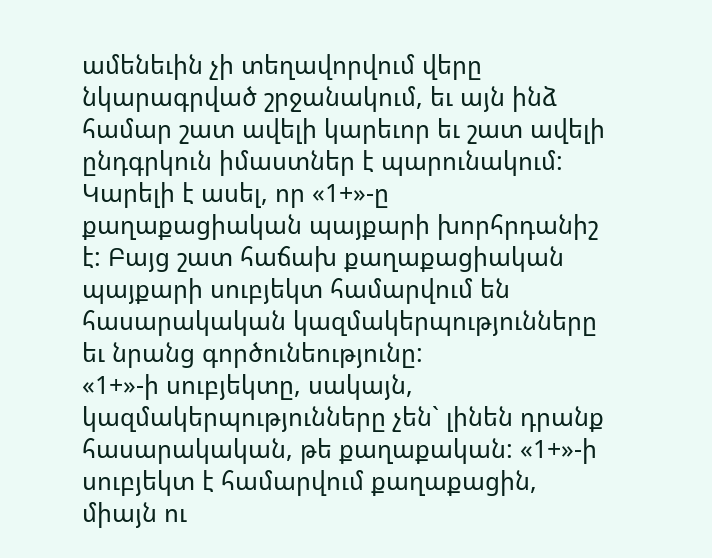ամենեւին չի տեղավորվում վերը նկարագրված շրջանակում, եւ այն ինձ համար շատ ավելի կարեւոր եւ շատ ավելի ընդգրկուն իմաստներ է պարունակում: Կարելի է ասել, որ «1+»-ը քաղաքացիական պայքարի խորհրդանիշ է: Բայց շատ հաճախ քաղաքացիական պայքարի սուբյեկտ համարվում են հասարակական կազմակերպությունները եւ նրանց գործունեությունը:
«1+»-ի սուբյեկտը, սակայն, կազմակերպությունները չեն` լինեն դրանք հասարակական, թե քաղաքական: «1+»-ի սուբյեկտ է համարվում քաղաքացին, միայն ու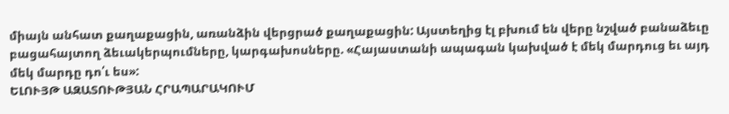միայն անհատ քաղաքացին, առանձին վերցրած քաղաքացին: Այստեղից էլ բխում են վերը նշված բանաձեւը բացահայտող ձեւակերպումները, կարգախոսները. «Հայաստանի ապագան կախված է մեկ մարդուց եւ այդ մեկ մարդը դո՛ւ ես»:
ԵԼՈՒՅԹ ԱԶԱՏՈՒԹՅԱՆ ՀՐԱՊԱՐԱԿՈՒՄ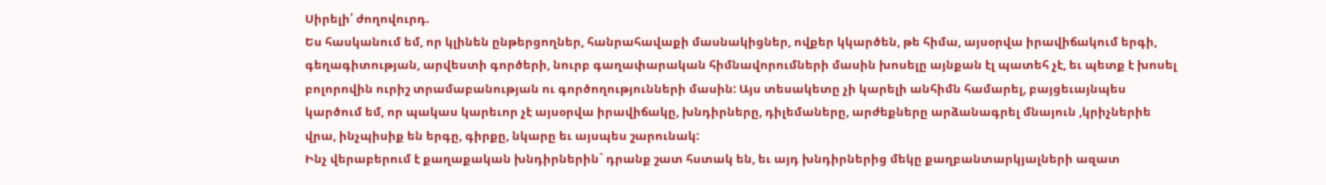Սիրելի՛ ժողովուրդ.
Ես հասկանում եմ, որ կլինեն ընթերցողներ, հանրահավաքի մասնակիցներ, ովքեր կկարծեն, թե հիմա, այսօրվա իրավիճակում երգի, գեղագիտության, արվեստի գործերի, նուրբ գաղափարական հիմնավորումների մասին խոսելը այնքան էլ պատեհ չէ, եւ պետք է խոսել բոլորովին ուրիշ տրամաբանության ու գործողությունների մասին: Այս տեսակետը չի կարելի անհիմն համարել, բայցեւայնպես կարծում եմ, որ պակաս կարեւոր չէ այսօրվա իրավիճակը, խնդիրները, դիլեմաները, արժեքները արձանագրել մնայուն ,կրիչներիե վրա, ինչպիսիք են երգը, գիրքը, նկարը եւ այսպես շարունակ:
Ինչ վերաբերում է քաղաքական խնդիրներին` դրանք շատ հստակ են, եւ այդ խնդիրներից մեկը քաղբանտարկյալների ազատ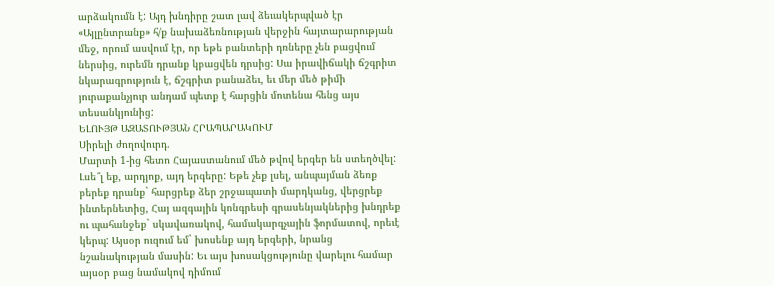արձակումն է: Այդ խնդիրը շատ լավ ձեւակերպված էր «Այլընտրանք» հ/ք նախաձեռնության վերջին հայտարարության մեջ, որում ասվում էր, որ եթե բանտերի դռները չեն բացվում ներսից, ուրեմն դրանք կբացվեն դրսից: Սա իրավիճակի ճշգրիտ նկարագրություն է, ճշգրիտ բանաձեւ, եւ մեր մեծ թիմի յուրաքանչյուր անդամ պետք է հարցին մոտենա հենց այս տեսանկյունից:
ԵԼՈՒՅԹ ԱԶԱՏՈՒԹՅԱՆ ՀՐԱՊԱՐԱԿՈՒՄ
Սիրելի ժողովուրդ.
Մարտի 1-ից հետո Հայաստանում մեծ թվով երգեր են ստեղծվել: Լսե՞լ եք, արդյոք, այդ երգերը: Եթե չեք լսել, անպայման ձեռք բերեք դրանք` հարցրեք ձեր շրջապատի մարդկանց, վերցրեք ինտերնետից, Հայ ազգային կոնգրեսի գրասենյակներից խնդրեք ու պահանջեք` սկավառակով, համակարգչային ֆորմատով, որեւէ կերպ: Այսօր ուզում եմ` խոսենք այդ երգերի, նրանց նշանակության մասին: Եւ այս խոսակցությունը վարելու համար այսօր բաց նամակով դիմում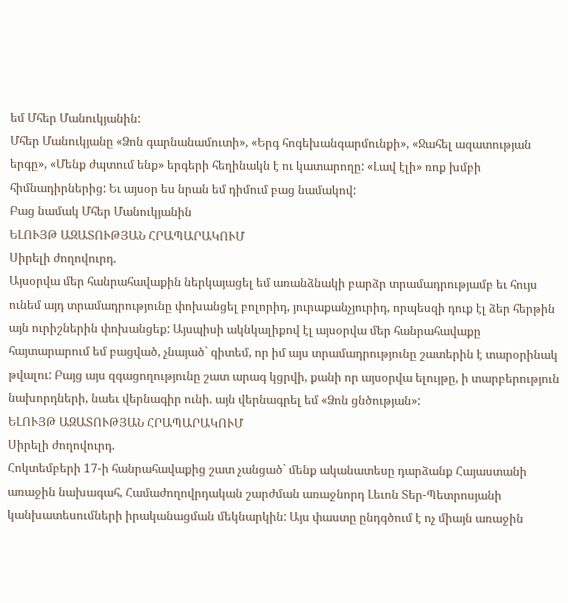եմ Մհեր Մանուկյանին:
Մհեր Մանուկյանը «Ձոն գարնանամուտի», «Երգ հոգեխանգարմունքի», «Ջահել ազատության երգը», «Մենք ժպտում ենք» երգերի հեղինակն է ու կատարողը: «Լավ էլի» ռոք խմբի հիմնադիրներից: Եւ այսօր ես նրան եմ դիմում բաց նամակով:
Բաց նամակ Մհեր Մանուկյանին
ԵԼՈՒՅԹ ԱԶԱՏՈՒԹՅԱՆ ՀՐԱՊԱՐԱԿՈՒՄ
Սիրելի ժողովուրդ.
Այսօրվա մեր հանրահավաքին ներկայացել եմ առանձնակի բարձր տրամադրությամբ եւ հույս ունեմ այդ տրամադրությունը փոխանցել բոլորիդ, յուրաքանչյուրիդ, որպեսզի դուք էլ ձեր հերթին այն ուրիշներին փոխանցեք: Այսպիսի ակնկալիքով էլ այսօրվա մեր հանրահավաքը հայտարարում եմ բացված, չնայած` գիտեմ, որ իմ այս տրամադրությունը շատերին է տարօրինակ թվալու: Բայց այս զգացողությունը շատ արագ կցրվի, քանի որ այսօրվա ելույթը, ի տարբերություն նախորդների, նաեւ վերնագիր ունի. այն վերնագրել եմ «Ձոն ցնծության»:
ԵԼՈՒՅԹ ԱԶԱՏՈՒԹՅԱՆ ՀՐԱՊԱՐԱԿՈՒՄ
Սիրելի ժողովուրդ.
Հոկտեմբերի 17-ի հանրահավաքից շատ չանցած` մենք ականատեսը դարձանք Հայաստանի առաջին նախագահ, Համաժողովրդական շարժման առաջնորդ Լեւոն Տեր-Պետրոսյանի կանխատեսումների իրականացման մեկնարկին: Այս փաստը ընդգծում է ոչ միայն առաջին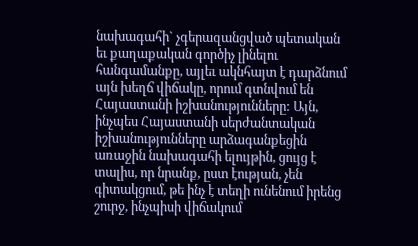նախագահի` չգերազանցված պետական եւ քաղաքական գործիչ լինելու հանգամանքը, այլեւ ակնհայտ է դարձնում այն խեղճ վիճակը, որում գտնվում են Հայաստանի իշխանությունները: Այն, ինչպես Հայաստանի սերժանտական իշխանությունները արձագանքեցին առաջին նախագահի ելույթին, ցույց է տալիս, որ նրանք, ըստ էության, չեն գիտակցում, թե ինչ է տեղի ունենում իրենց շուրջ, ինչպիսի վիճակում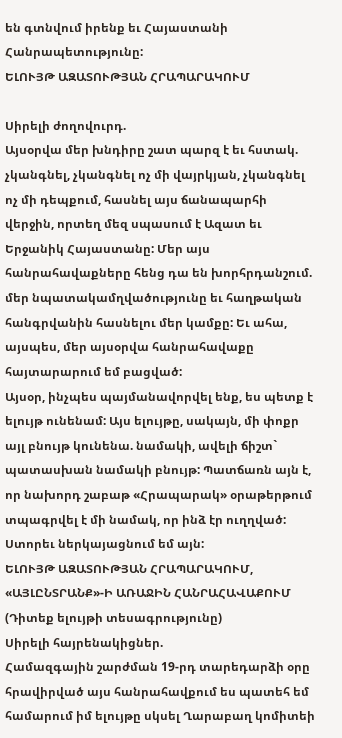են գտնվում իրենք եւ Հայաստանի Հանրապետությունը:
ԵԼՈՒՅԹ ԱԶԱՏՈՒԹՅԱՆ ՀՐԱՊԱՐԱԿՈՒՄ

Սիրելի ժողովուրդ.
Այսօրվա մեր խնդիրը շատ պարզ է եւ հստակ. չկանգնել, չկանգնել ոչ մի վայրկյան, չկանգնել ոչ մի դեպքում, հասնել այս ճանապարհի վերջին, որտեղ մեզ սպասում է Ազատ եւ Երջանիկ Հայաստանը: Մեր այս հանրահավաքները հենց դա են խորհրդանշում. մեր նպատակամղվածությունը եւ հաղթական հանգրվանին հասնելու մեր կամքը: Եւ ահա, այսպես, մեր այսօրվա հանրահավաքը հայտարարում եմ բացված:
Այսօր, ինչպես պայմանավորվել ենք, ես պետք է ելույթ ունենամ: Այս ելույթը, սակայն, մի փոքր այլ բնույթ կունենա. նամակի, ավելի ճիշտ` պատասխան նամակի բնույթ: Պատճառն այն է, որ նախորդ շաբաթ «Հրապարակ» օրաթերթում տպագրվել է մի նամակ, որ ինձ էր ուղղված: Ստորեւ ներկայացնում եմ այն:
ԵԼՈՒՅԹ ԱԶԱՏՈՒԹՅԱՆ ՀՐԱՊԱՐԱԿՈՒՄ, «ԱՅԼԸՆՏՐԱՆՔ»-Ի ԱՌԱՋԻՆ ՀԱՆՐԱՀԱՎԱՔՈՒՄ
(Դիտեք ելույթի տեսագրությունը)
Սիրելի հայրենակիցներ.
Համազգային շարժման 19-րդ տարեդարձի օրը հրավիրված այս հանրահավքում ես պատեհ եմ համարում իմ ելույթը սկսել Ղարաբաղ կոմիտեի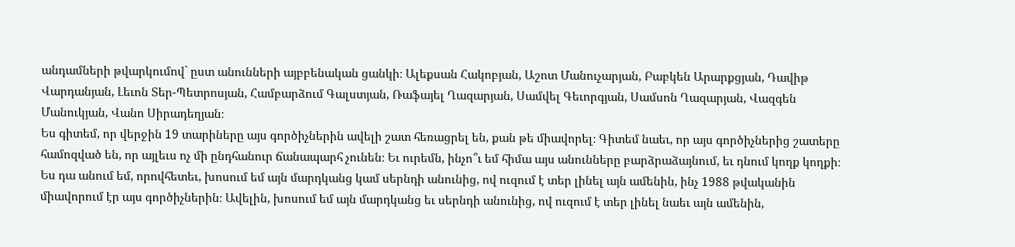անդամների թվարկումով` ըստ անունների այբբենական ցանկի։ Ալեքսան Հակոբյան, Աշոտ Մանուչարյան, Բաբկեն Արարքցյան, Դավիթ Վարդանյան, Լեւոն Տեր-Պետրոսյան, Համբարձում Գալստյան, Ռաֆայել Ղազարյան, Սամվել Գեւորգյան, Սամսոն Ղազարյան, Վազգեն Մանուկյան, Վանո Սիրադեղյան։
Ես գիտեմ, որ վերջին 19 տարիները այս գործիչներին ավելի շատ հեռացրել են, քան թե միավորել։ Գիտեմ նաեւ, որ այս գործիչներից շատերը համոզված են, որ այլեւս ոչ մի ընդհանուր ճանապարհ չունեն։ Եւ ուրեմն, ինչո՞ւ եմ հիմա այս անունները բարձրաձայնում, եւ դնում կողք կողքի։ Ես դա անում եմ, որովհետեւ, խոսում եմ այն մարդկանց կամ սերնդի անունից, ով ուզում է տեր լինել այն ամենին, ինչ 1988 թվականին միավորում էր այս գործիչներին։ Ավելին, խոսում եմ այն մարդկանց եւ սերնդի անունից, ով ուզում է տեր լինել նաեւ այն ամենին,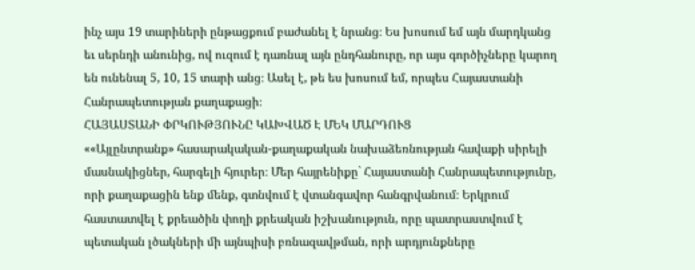ինչ այս 19 տարիների ընթացքում բաժանել է նրանց։ Ես խոսում եմ այն մարդկանց եւ սերնդի անունից, ով ուզում է դառնալ այն ընդհանուրը, որ այս գործիչները կարող են ունենալ 5, 10, 15 տարի անց։ Ասել է, թե ես խոսում եմ, որպես Հայաստանի Հանրապետության քաղաքացի։
ՀԱՅԱՍՏԱՆԻ ՓՐԿՈՒԹՅՈՒՆԸ ԿԱԽՎԱԾ Է ՄԵԿ ՄԱՐԴՈՒՑ
««Այլընտրանք» հասարակական-քաղաքական նախաձեռնության հավաքի սիրելի մասնակիցներ, հարգելի հյուրեր։ Մեր հայրենիքը` Հայաստանի Հանրապետությունը, որի քաղաքացին ենք մենք, գտնվում է վտանգավոր հանգրվանում։ Երկրում հաստատվել է քրեածին փողի քրեական իշխանություն, որը պատրաստվում է պետական լծակների մի այնպիսի բռնազավթման, որի արդյունքները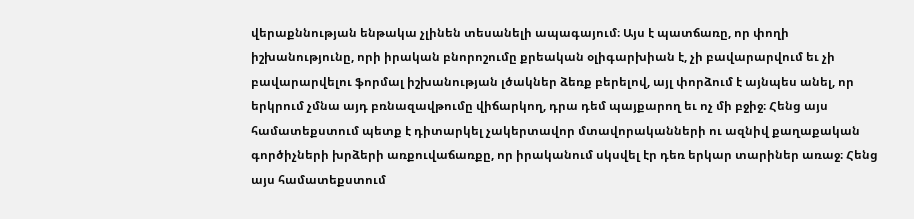վերաքննության ենթակա չլինեն տեսանելի ապագայում։ Այս է պատճառը, որ փողի իշխանությունը, որի իրական բնորոշումը քրեական օլիգարխիան է, չի բավարարվում եւ չի բավարարվելու ֆորմալ իշխանության լծակներ ձեռք բերելով, այլ փորձում է այնպես անել, որ երկրում չմնա այդ բռնազավթումը վիճարկող, դրա դեմ պայքարող եւ ոչ մի բջիջ։ Հենց այս համատեքստում պետք է դիտարկել չակերտավոր մտավորականների ու ազնիվ քաղաքական գործիչների խրձերի առքուվաճառքը, որ իրականում սկսվել էր դեռ երկար տարիներ առաջ։ Հենց այս համատեքստում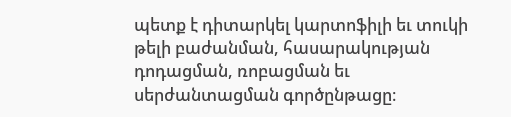պետք է դիտարկել կարտոֆիլի եւ տուկի թելի բաժանման, հասարակության դոդացման, ռոբացման եւ սերժանտացման գործընթացը։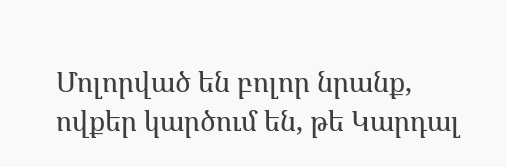Մոլորված են բոլոր նրանք, ովքեր կարծում են, թե Կարդալ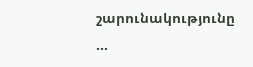շարունակությունը …